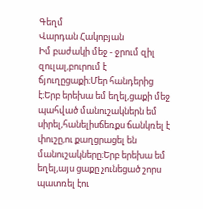Գեղմ
Վարդան Հակոբյան
Իմ բաժակի մեջ - ջրում զիլ զուլալ,բուրում է ճյուղըցաքի։Մեր հանդերից է։Երբ երեխա եմ եղել,ցաքի մեջ պահված մանուշակներն եմ սիրել,հանելիսճեռքս ճանկռել է փուշը,ու քաղցրացել են մանուշակները։Երբ երեխա եմ եղել,այս ցաքը չունեցած շորս պատռել էու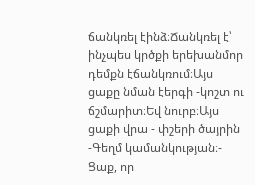ճանկռել էինձ։Ճանկռել է՝ ինչպես կրծքի երեխանմոր դեմքն էճանկռում։Այս ցաքը նման էերգի -կոշտ ու ճշմարիտ։Եվ նուրբ։Այս ցաքի վրա - փշերի ծայրին -Գեղմ կամանկության։- Ցաք, որ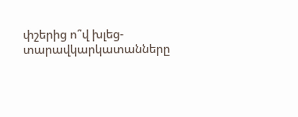փշերից ո՞վ խլեց-տարավկարկատանները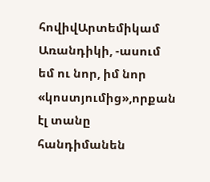հովիվԱրտեմիկամ Առանդիկի, -ասում եմ ու նոր, իմ նոր «կոստյումից»,որքան էլ տանը հանդիմանեն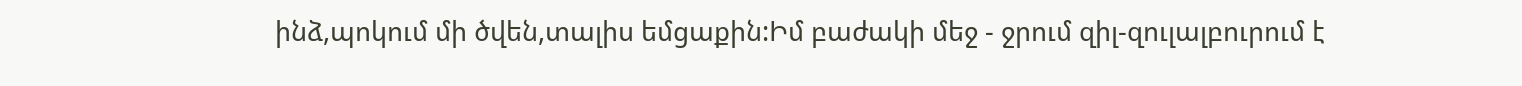ինձ,պոկում մի ծվեն,տալիս եմցաքին:Իմ բաժակի մեջ - ջրում զիլ-զուլալբուրում է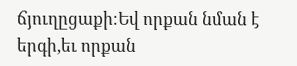ճյուղըցաքի։Եվ որքան նման է երգի,եւ որքան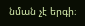նման չէ երգի։